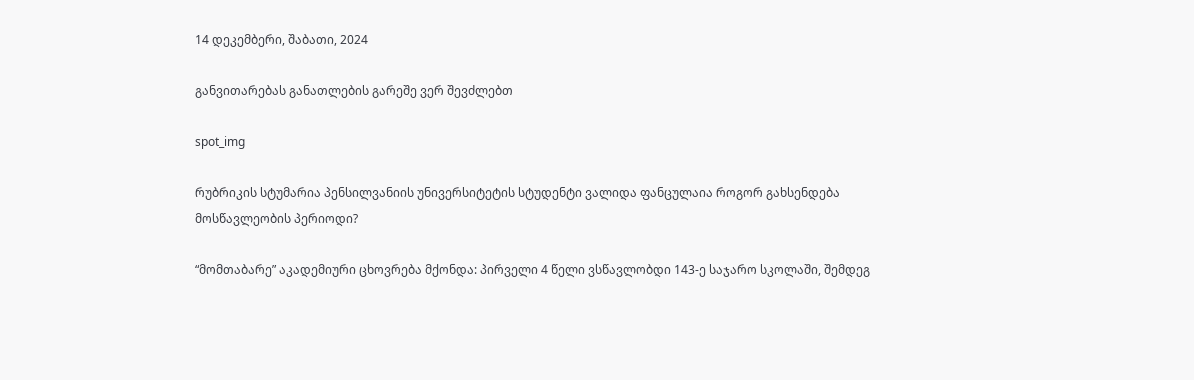14 დეკემბერი, შაბათი, 2024

განვითარებას განათლების გარეშე ვერ შევძლებთ

spot_img

რუბრიკის სტუმარია პენსილვანიის უნივერსიტეტის სტუდენტი ვალიდა ფანცულაია როგორ გახსენდება მოსწავლეობის პერიოდი?

“მომთაბარე” აკადემიური ცხოვრება მქონდა: პირველი 4 წელი ვსწავლობდი 143-ე საჯარო სკოლაში, შემდეგ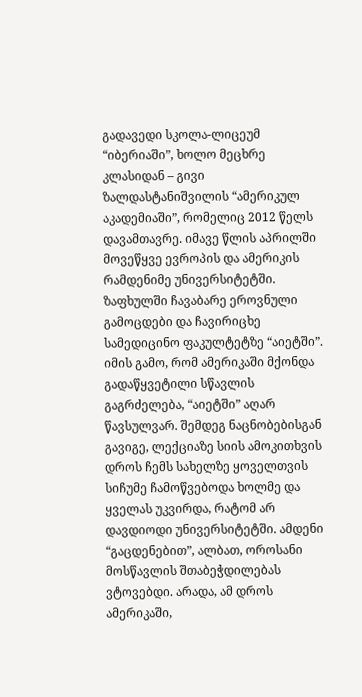გადავედი სკოლა-ლიცეუმ “იბერიაში”, ხოლო მეცხრე კლასიდან – გივი ზალდასტანიშვილის “ამერიკულ აკადემიაში”, რომელიც 2012 წელს დავამთავრე. იმავე წლის აპრილში მოვეწყვე ევროპის და ამერიკის რამდენიმე უნივერსიტეტში. ზაფხულში ჩავაბარე ეროვნული გამოცდები და ჩავირიცხე სამედიცინო ფაკულტეტზე “აიეტში”. იმის გამო, რომ ამერიკაში მქონდა გადაწყვეტილი სწავლის გაგრძელება, “აიეტში” აღარ წავსულვარ. შემდეგ ნაცნობებისგან გავიგე, ლექციაზე სიის ამოკითხვის დროს ჩემს სახელზე ყოველთვის სიჩუმე ჩამოწვებოდა ხოლმე და ყველას უკვირდა, რატომ არ დავდიოდი უნივერსიტეტში. ამდენი “გაცდენებით”, ალბათ, ოროსანი მოსწავლის შთაბეჭდილებას ვტოვებდი. არადა, ამ დროს ამერიკაში,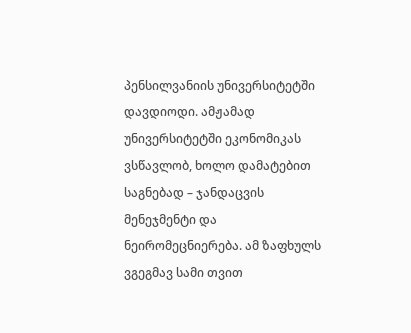პენსილვანიის უნივერსიტეტში დავდიოდი. ამჟამად უნივერსიტეტში ეკონომიკას ვსწავლობ, ხოლო დამატებით საგნებად – ჯანდაცვის მენეჯმენტი და ნეირომეცნიერება. ამ ზაფხულს ვგეგმავ სამი თვით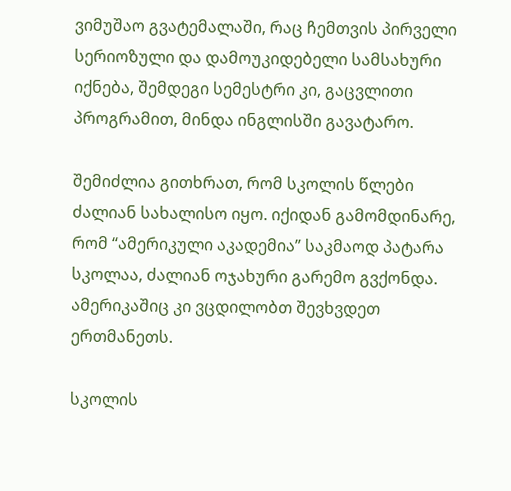ვიმუშაო გვატემალაში, რაც ჩემთვის პირველი სერიოზული და დამოუკიდებელი სამსახური იქნება, შემდეგი სემესტრი კი, გაცვლითი პროგრამით, მინდა ინგლისში გავატარო.

შემიძლია გითხრათ, რომ სკოლის წლები ძალიან სახალისო იყო. იქიდან გამომდინარე, რომ “ამერიკული აკადემია” საკმაოდ პატარა სკოლაა, ძალიან ოჯახური გარემო გვქონდა. ამერიკაშიც კი ვცდილობთ შევხვდეთ ერთმანეთს.

სკოლის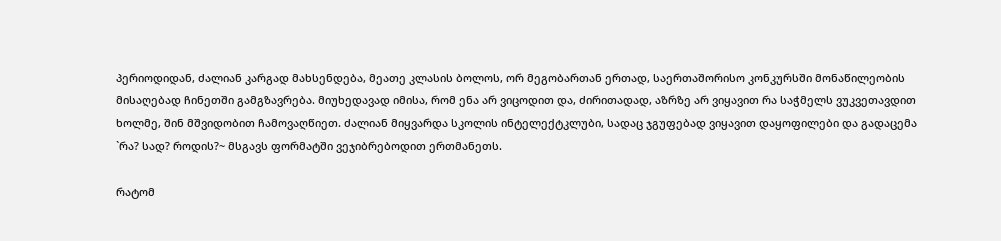პერიოდიდან, ძალიან კარგად მახსენდება, მეათე კლასის ბოლოს, ორ მეგობართან ერთად, საერთაშორისო კონკურსში მონაწილეობის მისაღებად ჩინეთში გამგზავრება. მიუხედავად იმისა, რომ ენა არ ვიცოდით და, ძირითადად, აზრზე არ ვიყავით რა საჭმელს ვუკვეთავდით ხოლმე, შინ მშვიდობით ჩამოვაღწიეთ. ძალიან მიყვარდა სკოლის ინტელექტკლუბი, სადაც ჯგუფებად ვიყავით დაყოფილები და გადაცემა `რა? სად? როდის?~ მსგავს ფორმატში ვეჯიბრებოდით ერთმანეთს.

რატომ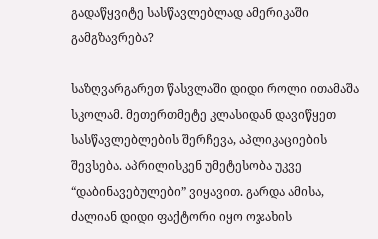გადაწყვიტე სასწავლებლად ამერიკაში გამგზავრება?

საზღვარგარეთ წასვლაში დიდი როლი ითამაშა სკოლამ. მეთერთმეტე კლასიდან დავიწყეთ სასწავლებლების შერჩევა, აპლიკაციების შევსება. აპრილისკენ უმეტესობა უკვე “დაბინავებულები” ვიყავით. გარდა ამისა, ძალიან დიდი ფაქტორი იყო ოჯახის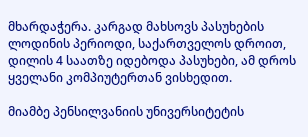მხარდაჭერა. კარგად მახსოვს პასუხების ლოდინის პერიოდი, საქართველოს დროით, დილის 4 საათზე იდებოდა პასუხები, ამ დროს ყველანი კომპიუტერთან ვისხედით.

მიამბე პენსილვანიის უნივერსიტეტის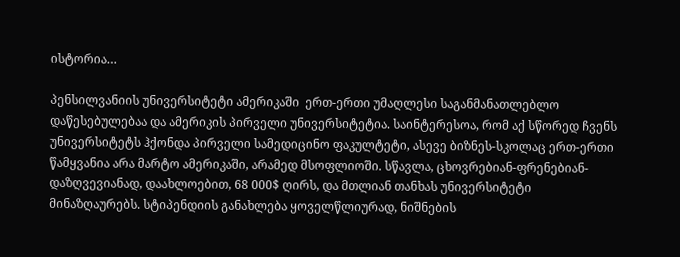ისტორია…

პენსილვანიის უნივერსიტეტი ამერიკაში  ერთ-ერთი უმაღლესი საგანმანათლებლო დაწესებულებაა და ამერიკის პირველი უნივერსიტეტია. საინტერესოა, რომ აქ სწორედ ჩვენს უნივერსიტეტს ჰქონდა პირველი სამედიცინო ფაკულტეტი, ასევე ბიზნეს-სკოლაც ერთ-ერთი წამყვანია არა მარტო ამერიკაში, არამედ მსოფლიოში. სწავლა, ცხოვრებიან-ფრენებიან-დაზღვევიანად, დაახლოებით, 68 000$ ღირს, და მთლიან თანხას უნივერსიტეტი მინაზღაურებს. სტიპენდიის განახლება ყოველწლიურად, ნიშნების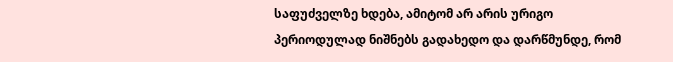საფუძველზე ხდება, ამიტომ არ არის ურიგო პერიოდულად ნიშნებს გადახედო და დარწმუნდე, რომ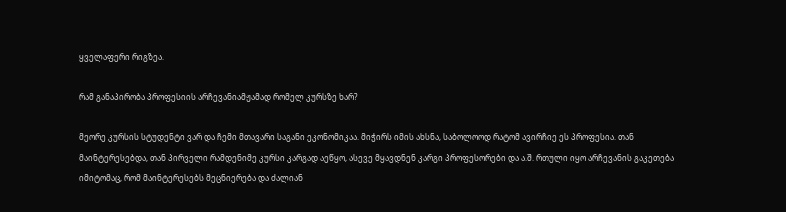ყველაფერი რიგზეა.

რამ განაპირობა პროფესიის არჩევანიამჟამად რომელ კურსზე ხარ?

მეორე კურსის სტუდენტი ვარ და ჩემი მთავარი საგანი ეკონომიკაა. მიჭირს იმის ახსნა, საბოლოოდ რატომ ავირჩიე ეს პროფესია. თან მაინტერესებდა, თან პირველი რამდენიმე კურსი კარგად აეწყო, ასევე მყავდნენ კარგი პროფესორები და ა.შ. რთული იყო არჩევანის გაკეთება იმიტომაც, რომ მაინტერესებს მეცნიერება და ძალიან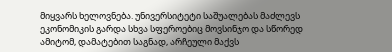მიყვარს ხელოვნება. უნივერსიტეტი საშუალებას მაძლევს ეკონომიკის გარდა სხვა სფეროებიც მოვსინჯო და სწორედ ამიტომ, დამატებით საგნად, არჩეული მაქვს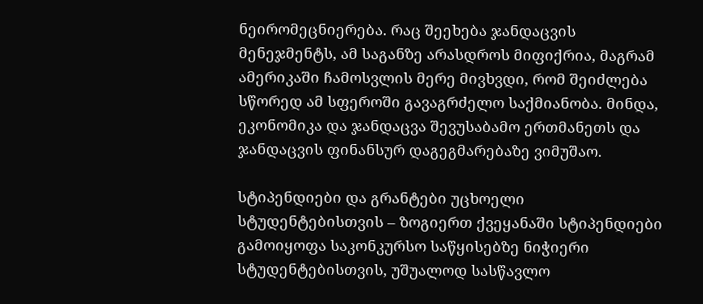ნეირომეცნიერება. რაც შეეხება ჯანდაცვის მენეჯმენტს, ამ საგანზე არასდროს მიფიქრია, მაგრამ ამერიკაში ჩამოსვლის მერე მივხვდი, რომ შეიძლება სწორედ ამ სფეროში გავაგრძელო საქმიანობა. მინდა, ეკონომიკა და ჯანდაცვა შევუსაბამო ერთმანეთს და ჯანდაცვის ფინანსურ დაგეგმარებაზე ვიმუშაო.

სტიპენდიები და გრანტები უცხოელი სტუდენტებისთვის – ზოგიერთ ქვეყანაში სტიპენდიები გამოიყოფა საკონკურსო საწყისებზე ნიჭიერი სტუდენტებისთვის, უშუალოდ სასწავლო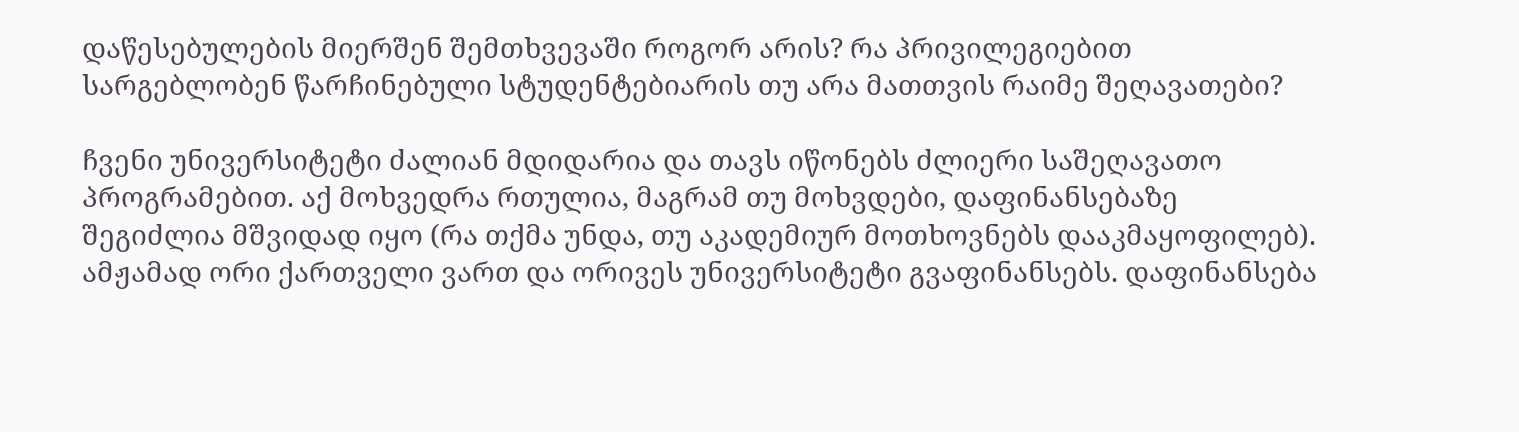დაწესებულების მიერშენ შემთხვევაში როგორ არის? რა პრივილეგიებით სარგებლობენ წარჩინებული სტუდენტებიარის თუ არა მათთვის რაიმე შეღავათები?

ჩვენი უნივერსიტეტი ძალიან მდიდარია და თავს იწონებს ძლიერი საშეღავათო პროგრამებით. აქ მოხვედრა რთულია, მაგრამ თუ მოხვდები, დაფინანსებაზე შეგიძლია მშვიდად იყო (რა თქმა უნდა, თუ აკადემიურ მოთხოვნებს დააკმაყოფილებ). ამჟამად ორი ქართველი ვართ და ორივეს უნივერსიტეტი გვაფინანსებს. დაფინანსება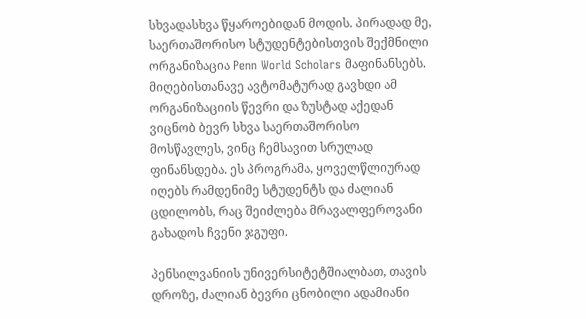სხვადასხვა წყაროებიდან მოდის. პირადად მე, საერთაშორისო სტუდენტებისთვის შექმნილი ორგანიზაცია Penn World Scholars მაფინანსებს. მიღებისთანავე ავტომატურად გავხდი ამ ორგანიზაციის წევრი და ზუსტად აქედან ვიცნობ ბევრ სხვა საერთაშორისო მოსწავლეს, ვინც ჩემსავით სრულად ფინანსდება. ეს პროგრამა, ყოველწლიურად იღებს რამდენიმე სტუდენტს და ძალიან ცდილობს, რაც შეიძლება მრავალფეროვანი გახადოს ჩვენი ჯგუფი.

პენსილვანიის უნივერსიტეტშიალბათ, თავის დროზე, ძალიან ბევრი ცნობილი ადამიანი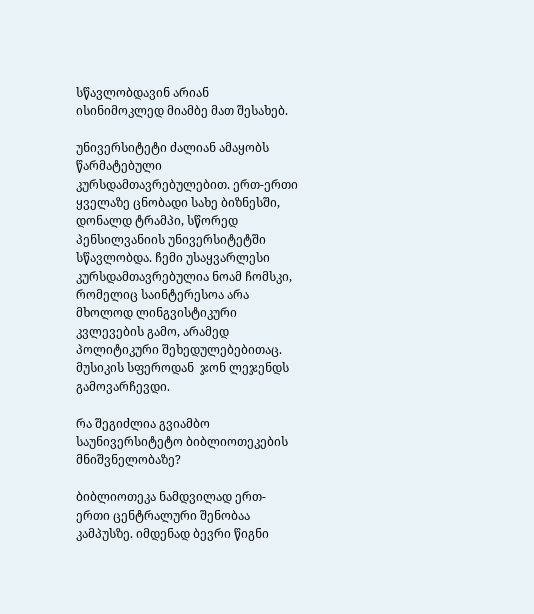სწავლობდავინ არიან ისინიმოკლედ მიამბე მათ შესახებ.

უნივერსიტეტი ძალიან ამაყობს წარმატებული კურსდამთავრებულებით. ერთ-ერთი ყველაზე ცნობადი სახე ბიზნესში, დონალდ ტრამპი, სწორედ პენსილვანიის უნივერსიტეტში სწავლობდა. ჩემი უსაყვარლესი კურსდამთავრებულია ნოამ ჩომსკი, რომელიც საინტერესოა არა მხოლოდ ლინგვისტიკური კვლევების გამო, არამედ პოლიტიკური შეხედულებებითაც. მუსიკის სფეროდან  ჯონ ლეჯენდს გამოვარჩევდი.

რა შეგიძლია გვიამბო საუნივერსიტეტო ბიბლიოთეკების მნიშვნელობაზე?

ბიბლიოთეკა ნამდვილად ერთ-ერთი ცენტრალური შენობაა კამპუსზე. იმდენად ბევრი წიგნი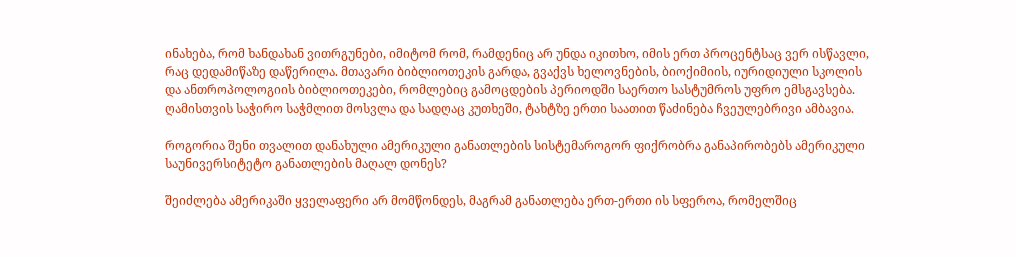ინახება, რომ ხანდახან ვითრგუნები, იმიტომ რომ, რამდენიც არ უნდა იკითხო, იმის ერთ პროცენტსაც ვერ ისწავლი, რაც დედამიწაზე დაწერილა. მთავარი ბიბლიოთეკის გარდა, გვაქვს ხელოვნების, ბიოქიმიის, იურიდიული სკოლის და ანთროპოლოგიის ბიბლიოთეკები, რომლებიც გამოცდების პერიოდში საერთო სასტუმროს უფრო ემსგავსება. ღამისთვის საჭირო საჭმლით მოსვლა და სადღაც კუთხეში, ტახტზე ერთი საათით წაძინება ჩვეულებრივი ამბავია.

როგორია შენი თვალით დანახული ამერიკული განათლების სისტემაროგორ ფიქრობრა განაპირობებს ამერიკული საუნივერსიტეტო განათლების მაღალ დონეს?

შეიძლება ამერიკაში ყველაფერი არ მომწონდეს, მაგრამ განათლება ერთ-ერთი ის სფეროა, რომელშიც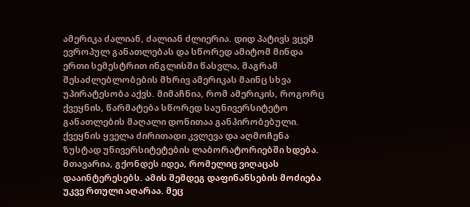ამერიკა ძალიან, ძალიან ძლიერია. დიდ პატივს ვცემ ევროპულ განათლებას და სწორედ ამიტომ მინდა ერთი სემესტრით ინგლისში წასვლა, მაგრამ შესაძლებლობების მხრივ ამერიკას მაინც სხვა უპირატესობა აქვს. მიმაჩნია, რომ ამერიკის, როგორც ქვეყნის, წარმატება სწორედ საუნივერსიტეტო განათლების მაღალი დონითაა განპირობებული. ქვეყნის ყველა ძირითადი კვლევა და აღმოჩენა ზუსტად უნივერსიტეტების ლაბორატორიებში ხდება. მთავარია, გქონდეს იდეა, რომელიც ვიღაცას დააინტერესებს. ამის შემდეგ დაფინანსების მოძიება უკვე რთული აღარაა. მეც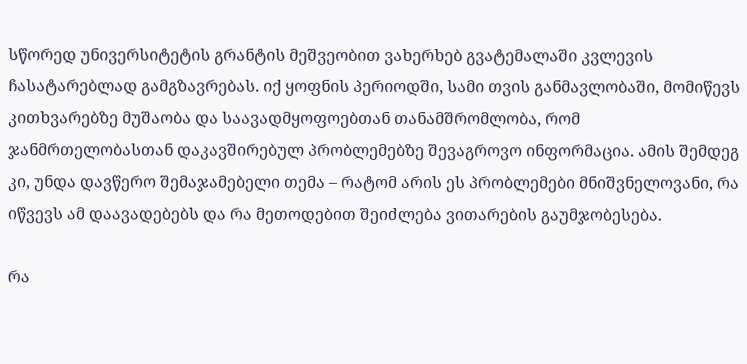სწორედ უნივერსიტეტის გრანტის მეშვეობით ვახერხებ გვატემალაში კვლევის ჩასატარებლად გამგზავრებას. იქ ყოფნის პერიოდში, სამი თვის განმავლობაში, მომიწევს კითხვარებზე მუშაობა და საავადმყოფოებთან თანამშრომლობა, რომ ჯანმრთელობასთან დაკავშირებულ პრობლემებზე შევაგროვო ინფორმაცია. ამის შემდეგ კი, უნდა დავწერო შემაჯამებელი თემა – რატომ არის ეს პრობლემები მნიშვნელოვანი, რა იწვევს ამ დაავადებებს და რა მეთოდებით შეიძლება ვითარების გაუმჯობესება.

რა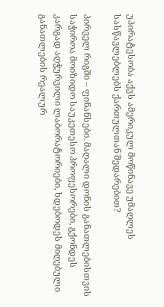უპირატესობა აქვს ამერიკულ მოწინავე უმაღლეს სასწავლებლებს ქართულთან შედარებით?

პირველ რიგში – ფინანსები. მაღალი დონის განათლებისთვის საჭიროა მოიზიდო საუკეთესო პროფესორები, გქონდეს კარგად აღჭურვილი ლაბორატორიები, ხდებოდეს მიღებული განათლების რეალურ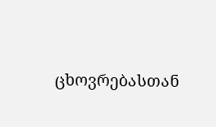ცხოვრებასთან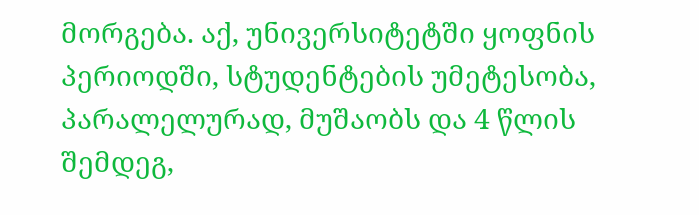მორგება. აქ, უნივერსიტეტში ყოფნის პერიოდში, სტუდენტების უმეტესობა, პარალელურად, მუშაობს და 4 წლის შემდეგ,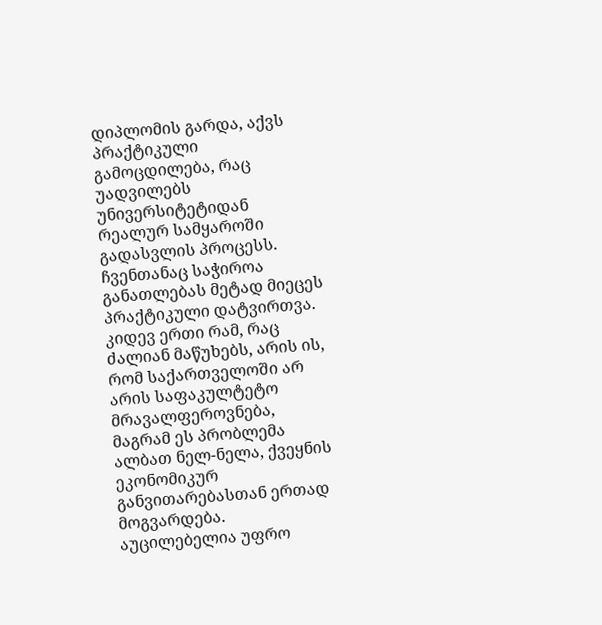დიპლომის გარდა, აქვს პრაქტიკული გამოცდილება, რაც უადვილებს უნივერსიტეტიდან რეალურ სამყაროში გადასვლის პროცესს. ჩვენთანაც საჭიროა განათლებას მეტად მიეცეს პრაქტიკული დატვირთვა. კიდევ ერთი რამ, რაც ძალიან მაწუხებს, არის ის, რომ საქართველოში არ არის საფაკულტეტო მრავალფეროვნება, მაგრამ ეს პრობლემა ალბათ ნელ-ნელა, ქვეყნის ეკონომიკურ განვითარებასთან ერთად მოგვარდება. აუცილებელია უფრო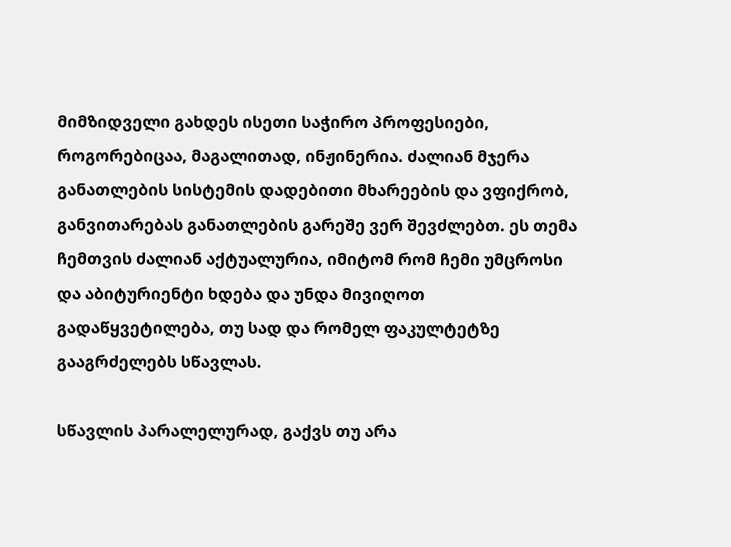მიმზიდველი გახდეს ისეთი საჭირო პროფესიები, როგორებიცაა, მაგალითად, ინჟინერია. ძალიან მჯერა განათლების სისტემის დადებითი მხარეების და ვფიქრობ, განვითარებას განათლების გარეშე ვერ შევძლებთ. ეს თემა ჩემთვის ძალიან აქტუალურია, იმიტომ რომ ჩემი უმცროსი და აბიტურიენტი ხდება და უნდა მივიღოთ გადაწყვეტილება, თუ სად და რომელ ფაკულტეტზე გააგრძელებს სწავლას.

სწავლის პარალელურად, გაქვს თუ არა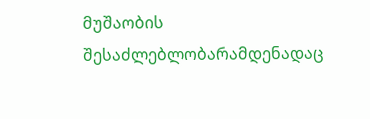მუშაობის შესაძლებლობარამდენადაც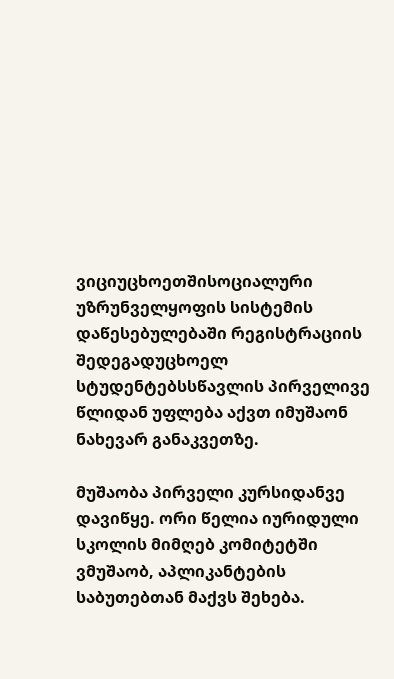ვიციუცხოეთშისოციალური უზრუნველყოფის სისტემის დაწესებულებაში რეგისტრაციის შედეგადუცხოელ სტუდენტებსსწავლის პირველივე წლიდან უფლება აქვთ იმუშაონ ნახევარ განაკვეთზე.

მუშაობა პირველი კურსიდანვე დავიწყე. ორი წელია იურიდული სკოლის მიმღებ კომიტეტში ვმუშაობ, აპლიკანტების საბუთებთან მაქვს შეხება.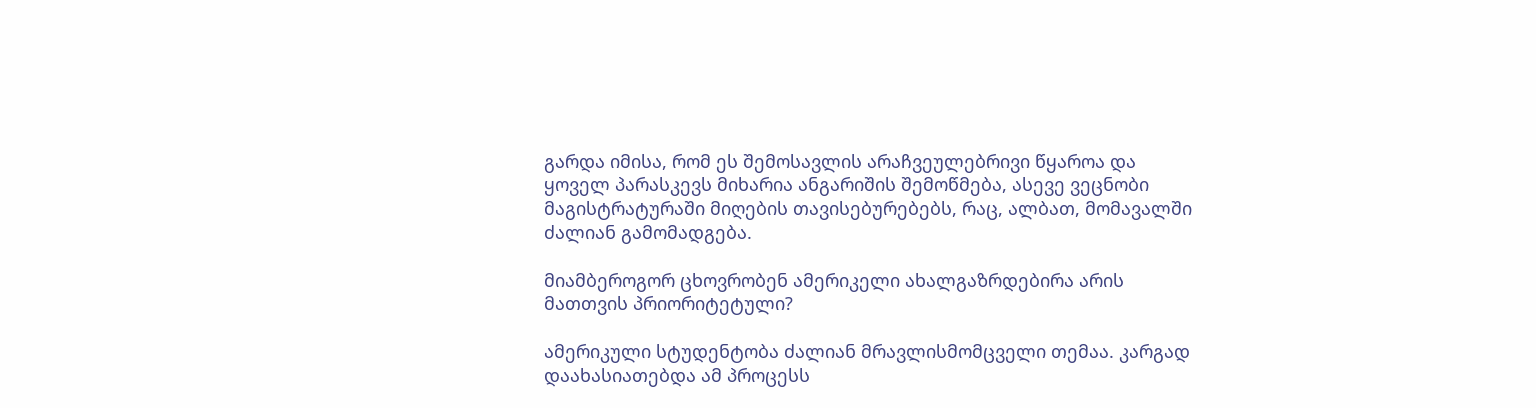გარდა იმისა, რომ ეს შემოსავლის არაჩვეულებრივი წყაროა და ყოველ პარასკევს მიხარია ანგარიშის შემოწმება, ასევე ვეცნობი მაგისტრატურაში მიღების თავისებურებებს, რაც, ალბათ, მომავალში ძალიან გამომადგება.

მიამბეროგორ ცხოვრობენ ამერიკელი ახალგაზრდებირა არის მათთვის პრიორიტეტული?

ამერიკული სტუდენტობა ძალიან მრავლისმომცველი თემაა. კარგად დაახასიათებდა ამ პროცესს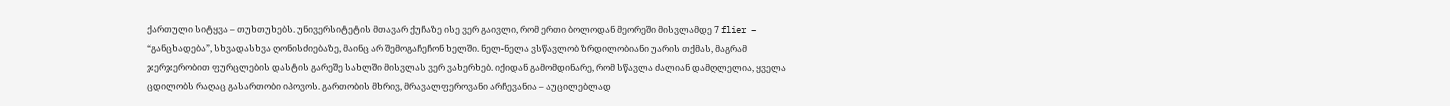ქართული სიტყვა – თუხთუხებს. უნივერსიტეტის მთავარ ქუჩაზე ისე ვერ გაივლი, რომ ერთი ბოლოდან მეორეში მისვლამდე 7 flier – “განცხადება”, სხვადასხვა ღონისძიებაზე, მაინც არ შემოგაჩეჩონ ხელში. ნელ-ნელა ვსწავლობ ზრდილობიანი უარის თქმას, მაგრამ ჯერჯერობით ფურცლების დასტის გარეშე სახლში მისვლას ვერ ვახერხებ. იქიდან გამომდინარე, რომ სწავლა ძალიან დამღლელია, ყველა ცდილობს რაღაც გასართობი იპოვოს. გართობის მხრივ, მრავალფეროვანი არჩევანია – აუცილებლად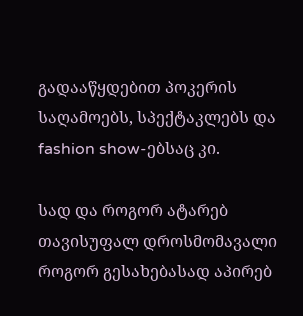გადააწყდებით პოკერის საღამოებს, სპექტაკლებს და fashion show-ებსაც კი.

სად და როგორ ატარებ თავისუფალ დროსმომავალი როგორ გესახებასად აპირებ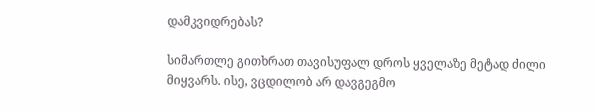დამკვიდრებას?

სიმართლე გითხრათ თავისუფალ დროს ყველაზე მეტად ძილი მიყვარს. ისე, ვცდილობ არ დავგეგმო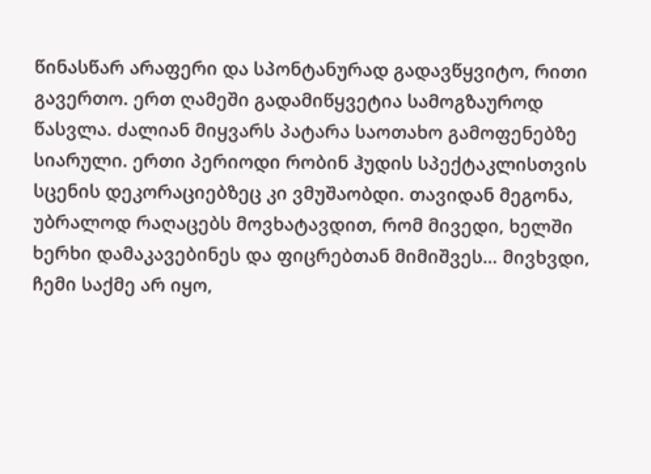წინასწარ არაფერი და სპონტანურად გადავწყვიტო, რითი გავერთო. ერთ ღამეში გადამიწყვეტია სამოგზაუროდ წასვლა. ძალიან მიყვარს პატარა საოთახო გამოფენებზე სიარული. ერთი პერიოდი რობინ ჰუდის სპექტაკლისთვის სცენის დეკორაციებზეც კი ვმუშაობდი. თავიდან მეგონა, უბრალოდ რაღაცებს მოვხატავდით, რომ მივედი, ხელში ხერხი დამაკავებინეს და ფიცრებთან მიმიშვეს… მივხვდი, ჩემი საქმე არ იყო,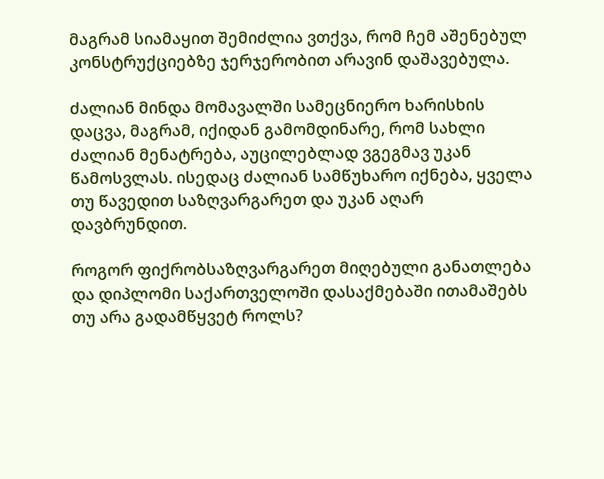მაგრამ სიამაყით შემიძლია ვთქვა, რომ ჩემ აშენებულ კონსტრუქციებზე ჯერჯერობით არავინ დაშავებულა.

ძალიან მინდა მომავალში სამეცნიერო ხარისხის დაცვა, მაგრამ, იქიდან გამომდინარე, რომ სახლი ძალიან მენატრება, აუცილებლად ვგეგმავ უკან წამოსვლას. ისედაც ძალიან სამწუხარო იქნება, ყველა თუ წავედით საზღვარგარეთ და უკან აღარ დავბრუნდით.

როგორ ფიქრობსაზღვარგარეთ მიღებული განათლება და დიპლომი საქართველოში დასაქმებაში ითამაშებს თუ არა გადამწყვეტ როლს?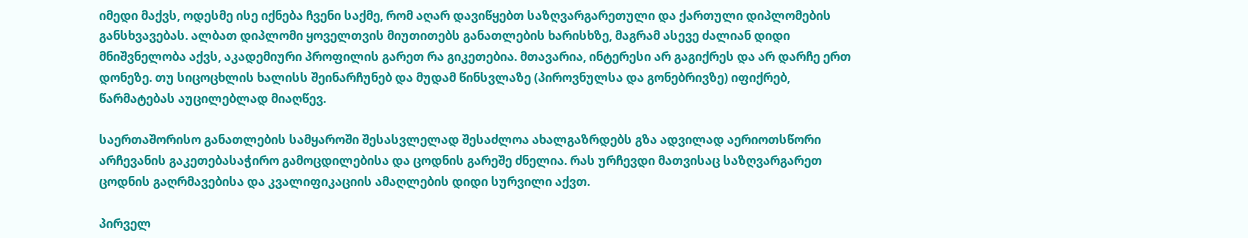იმედი მაქვს, ოდესმე ისე იქნება ჩვენი საქმე, რომ აღარ დავიწყებთ საზღვარგარეთული და ქართული დიპლომების განსხვავებას. ალბათ დიპლომი ყოველთვის მიუთითებს განათლების ხარისხზე, მაგრამ ასევე ძალიან დიდი მნიშვნელობა აქვს, აკადემიური პროფილის გარეთ რა გიკეთებია. მთავარია, ინტერესი არ გაგიქრეს და არ დარჩე ერთ დონეზე. თუ სიცოცხლის ხალისს შეინარჩუნებ და მუდამ წინსვლაზე (პიროვნულსა და გონებრივზე) იფიქრებ, წარმატებას აუცილებლად მიაღწევ.

საერთაშორისო განათლების სამყაროში შესასვლელად შესაძლოა ახალგაზრდებს გზა ადვილად აერიოთსწორი არჩევანის გაკეთებასაჭირო გამოცდილებისა და ცოდნის გარეშე ძნელია. რას ურჩევდი მათვისაც საზღვარგარეთ ცოდნის გაღრმავებისა და კვალიფიკაციის ამაღლების დიდი სურვილი აქვთ.

პირველ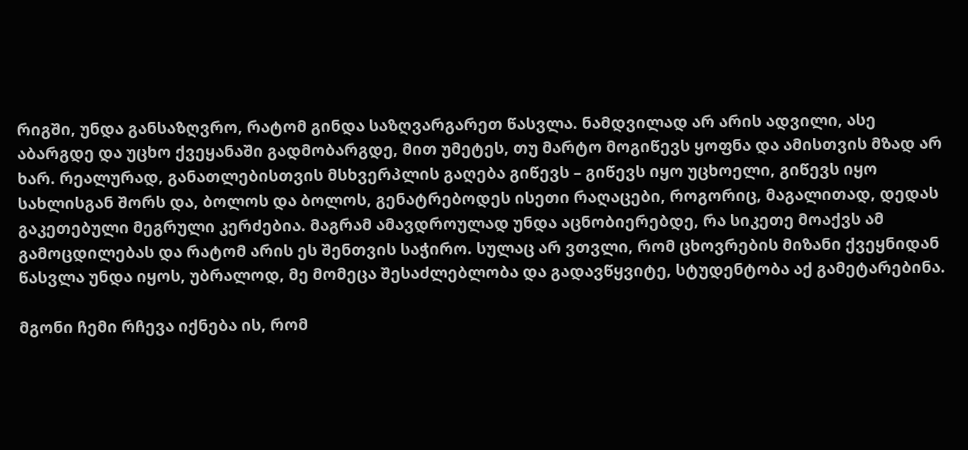რიგში, უნდა განსაზღვრო, რატომ გინდა საზღვარგარეთ წასვლა. ნამდვილად არ არის ადვილი, ასე აბარგდე და უცხო ქვეყანაში გადმობარგდე, მით უმეტეს, თუ მარტო მოგიწევს ყოფნა და ამისთვის მზად არ ხარ. რეალურად, განათლებისთვის მსხვერპლის გაღება გიწევს – გიწევს იყო უცხოელი, გიწევს იყო სახლისგან შორს და, ბოლოს და ბოლოს, გენატრებოდეს ისეთი რაღაცები, როგორიც, მაგალითად, დედას გაკეთებული მეგრული კერძებია. მაგრამ ამავდროულად უნდა აცნობიერებდე, რა სიკეთე მოაქვს ამ გამოცდილებას და რატომ არის ეს შენთვის საჭირო. სულაც არ ვთვლი, რომ ცხოვრების მიზანი ქვეყნიდან წასვლა უნდა იყოს, უბრალოდ, მე მომეცა შესაძლებლობა და გადავწყვიტე, სტუდენტობა აქ გამეტარებინა.

მგონი ჩემი რჩევა იქნება ის, რომ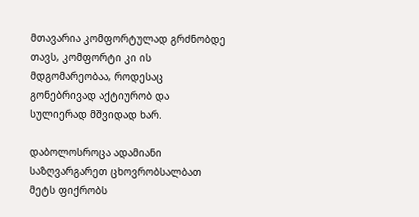მთავარია კომფორტულად გრძნობდე თავს, კომფორტი კი ის მდგომარეობაა, როდესაც გონებრივად აქტიურობ და სულიერად მშვიდად ხარ.

დაბოლოსროცა ადამიანი საზღვარგარეთ ცხოვრობსალბათ მეტს ფიქრობს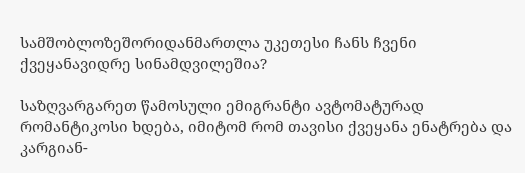სამშობლოზეშორიდანმართლა უკეთესი ჩანს ჩვენი ქვეყანავიდრე სინამდვილეშია?

საზღვარგარეთ წამოსული ემიგრანტი ავტომატურად რომანტიკოსი ხდება, იმიტომ რომ თავისი ქვეყანა ენატრება და კარგიან-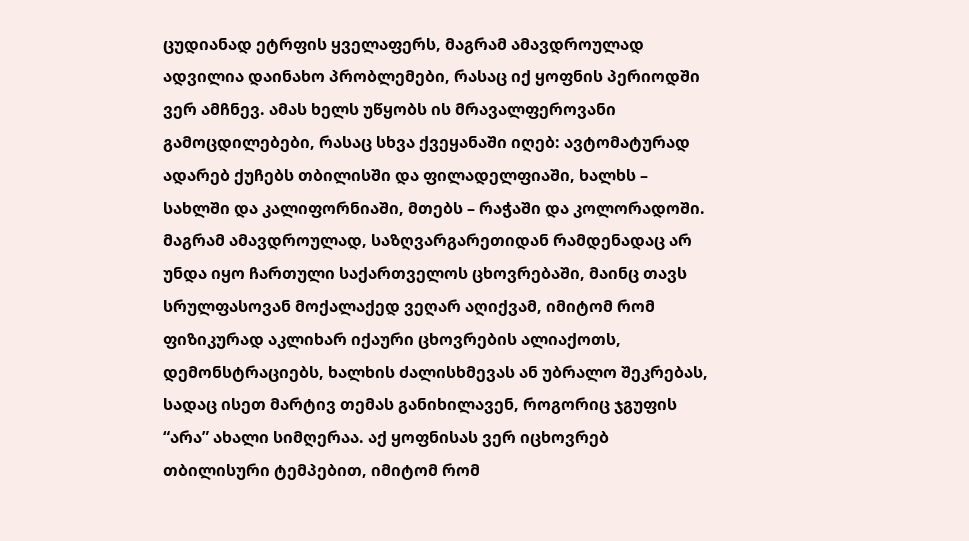ცუდიანად ეტრფის ყველაფერს, მაგრამ ამავდროულად ადვილია დაინახო პრობლემები, რასაც იქ ყოფნის პერიოდში ვერ ამჩნევ. ამას ხელს უწყობს ის მრავალფეროვანი გამოცდილებები, რასაც სხვა ქვეყანაში იღებ: ავტომატურად ადარებ ქუჩებს თბილისში და ფილადელფიაში, ხალხს – სახლში და კალიფორნიაში, მთებს – რაჭაში და კოლორადოში. მაგრამ ამავდროულად, საზღვარგარეთიდან რამდენადაც არ უნდა იყო ჩართული საქართველოს ცხოვრებაში, მაინც თავს სრულფასოვან მოქალაქედ ვეღარ აღიქვამ, იმიტომ რომ ფიზიკურად აკლიხარ იქაური ცხოვრების ალიაქოთს, დემონსტრაციებს, ხალხის ძალისხმევას ან უბრალო შეკრებას, სადაც ისეთ მარტივ თემას განიხილავენ, როგორიც ჯგუფის “არა” ახალი სიმღერაა. აქ ყოფნისას ვერ იცხოვრებ თბილისური ტემპებით, იმიტომ რომ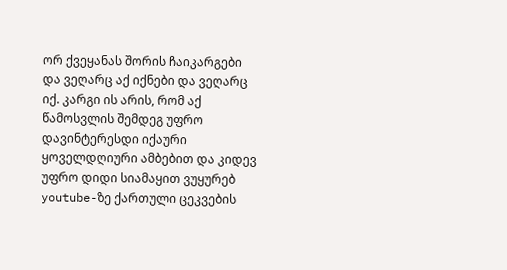ორ ქვეყანას შორის ჩაიკარგები და ვეღარც აქ იქნები და ვეღარც იქ. კარგი ის არის, რომ აქ წამოსვლის შემდეგ უფრო დავინტერესდი იქაური ყოველდღიური ამბებით და კიდევ უფრო დიდი სიამაყით ვუყურებ youtube-ზე ქართული ცეკვების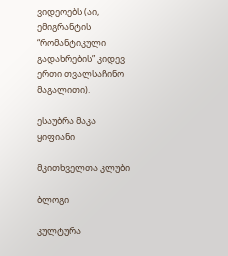ვიდეოებს (აი, ემიგრანტის “რომანტიკული გადახრების” კიდევ ერთი თვალსაჩინო მაგალითი).

ესაუბრა მაკა ყიფიანი

მკითხველთა კლუბი

ბლოგი

კულტურა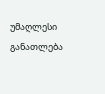უმაღლესი განათლება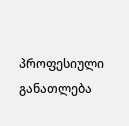პროფესიული განათლება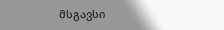მსგავსი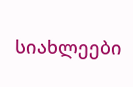სიახლეები